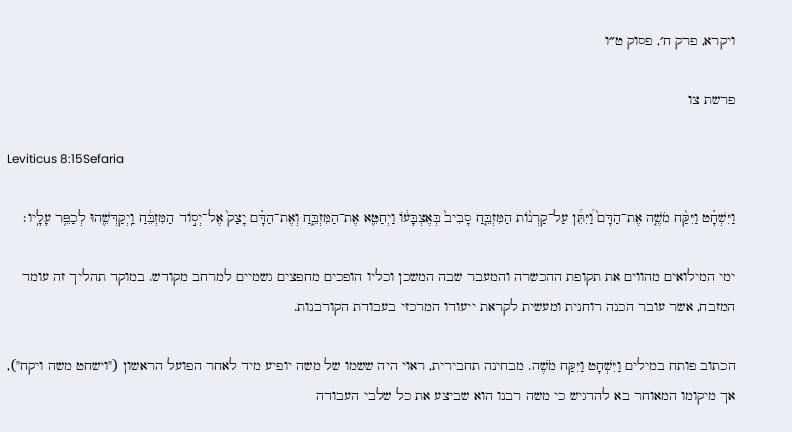ויקרא, פרק ח׳, פסוק ט״ו

פרשת צו

Leviticus 8:15Sefaria

וַיִּשְׁחָ֗ט וַיִּקַּ֨ח מֹשֶׁ֤ה אֶת־הַדָּם֙ וַ֠יִּתֵּ֠ן עַל־קַרְנ֨וֹת הַמִּזְבֵּ֤חַ סָבִיב֙ בְּאֶצְבָּע֔וֹ וַיְחַטֵּ֖א אֶת־הַמִּזְבֵּ֑חַ וְאֶת־הַדָּ֗ם יָצַק֙ אֶל־יְס֣וֹד הַמִּזְבֵּ֔חַ וַֽיְקַדְּשֵׁ֖הוּ לְכַפֵּ֥ר עָלָֽיו׃

ימי המילואים מהווים את תקופת ההכשרה והמעבר שבה המשכן וכליו הופכים מחפצים גשמיים למרחב מקודש. במוקד תהליך זה עומד המזבח, אשר עובר הכנה רוחנית ומעשית לקראת ייעודו המרכזי בעבודת הקורבנות.

הכתוב פותח במילים וַיִּשְׁחָט וַיִּקַּח מֹשֶׁה. מבחינה תחבירית, ראוי היה ששמו של משה יופיע מיד לאחר הפועל הראשון ("וישחט משה ויקח"), אך מיקומו המאוחר בא להדגיש כי משה רבנו הוא שביצע את כל שלבי העבודה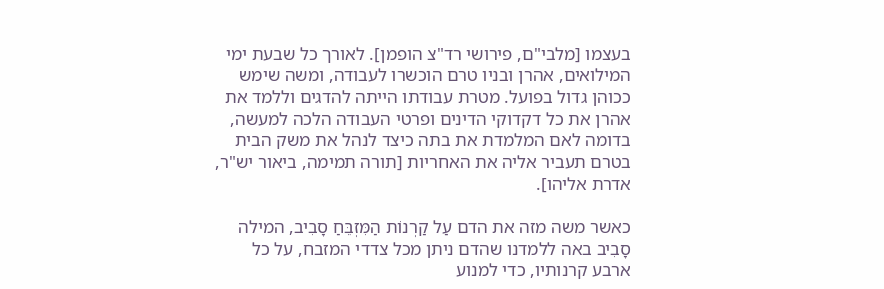בעצמו [מלבי"ם, פירושי רד"צ הופמן]. לאורך כל שבעת ימי המילואים, אהרן ובניו טרם הוכשרו לעבודה, ומשה שימש ככוהן גדול בפועל. מטרת עבודתו הייתה להדגים וללמד את אהרן את כל דקדוקי הדינים ופרטי העבודה הלכה למעשה, בדומה לאם המלמדת את בתה כיצד לנהל את משק הבית בטרם תעביר אליה את האחריות [תורה תמימה, ביאור יש"ר, אדרת אליהו].

כאשר משה מזה את הדם עַל קַרְנוֹת הַמִּזְבֵּחַ סָבִיב, המילה סָבִיב באה ללמדנו שהדם ניתן מכל צדדי המזבח, על כל ארבע קרנותיו, כדי למנוע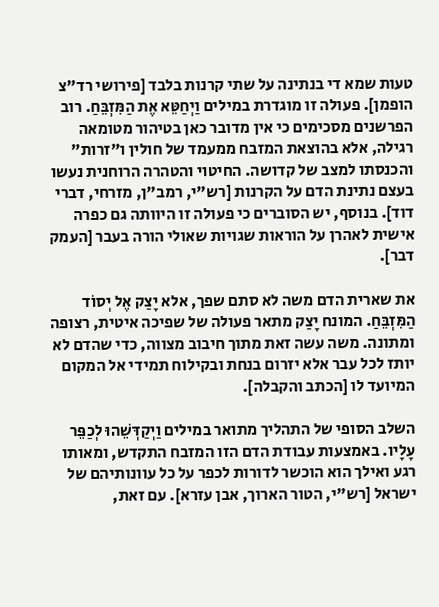טעות שמא די בנתינה על שתי קרנות בלבד [פירושי רד"צ הופמן]. פעולה זו מוגדרת במילים וַיְחַטֵּא אֶת הַמִּזְבֵּחַ. רוב הפרשנים מסכימים כי אין מדובר כאן בטיהור מטומאה רגילה, אלא בהוצאת המזבח ממעמד של חולין ו"זרות" והכנסתו למצב של קדושה. החיטוי והטהרה הרוחנית נעשו בעצם נתינת הדם על הקרנות [רש"י, רמב"ן, מזרחי, דברי דוד]. בנוסף, יש הסוברים כי פעולה זו היוותה גם כפרה אישית לאהרן על הוראות שגויות שאולי הורה בעבר [העמק דבר].

את שארית הדם משה לא סתם שפך, אלא יָצַק אֶל יְסוֹד הַמִּזְבֵּחַ. המונח יָצַק מתאר פעולה של שפיכה איטית, רצופה ומתונה. משה עשה זאת מתוך חיבוב מצווה, כדי שהדם לא יותז לכל עבר אלא יזרום בנחת ובקילוח תמידי אל המקום המיועד לו [הכתב והקבלה].

השלב הסופי של התהליך מתואר במילים וַיְקַדְּשֵׁהוּ לְכַפֵּר עָלָיו. באמצעות עבודת הדם הזו המזבח התקדש, ומאותו רגע ואילך הוא הוכשר לדורות לכפר על כל עוונותיהם של ישראל [רש"י, הטור הארוך, אבן עזרא]. עם זאת,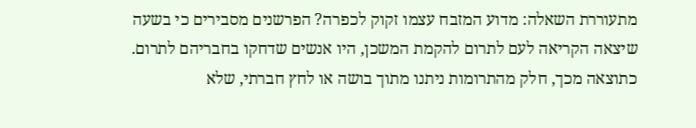מתעוררת השאלה: מדוע המזבח עצמו זקוק לכפרה? הפרשנים מסבירים כי בשעה שיצאה הקריאה לעם לתרום להקמת המשכן, היו אנשים שדחקו בחבריהם לתרום. כתוצאה מכך, חלק מהתרומות ניתנו מתוך בושה או לחץ חברתי, שלא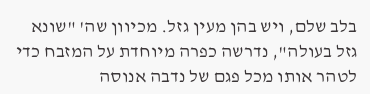בלב שלם, ויש בהן מעין גזל. מכיוון שה' "שונא גזל בעולה", נדרשה כפרה מיוחדת על המזבח כדי לטהר אותו מכל פגם של נדבה אנוסה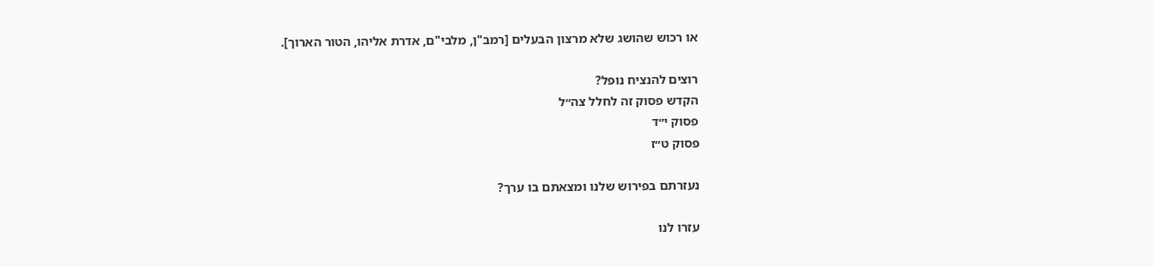או רכוש שהושג שלא מרצון הבעלים [רמב"ן, מלבי"ם, אדרת אליהו, הטור הארוך].

רוצים להנציח נופל?
הקדש פסוק זה לחלל צה״ל
פסוק י״ד
פסוק ט״ז

נעזרתם בפירוש שלנו ומצאתם בו ערך?

עזרו לנו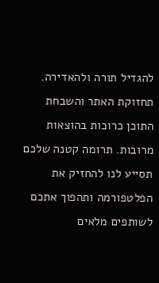להגדיל תורה ולהאדירה. תחזוקת האתר והשבחת התוכן כרוכות בהוצאות מרובות. תרומה קטנה שלכם תסייע לנו להחזיק את הפלטפורמה ותהפוך אתכם לשותפים מלאים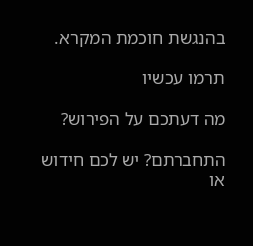בהנגשת חוכמת המקרא.

תרמו עכשיו

מה דעתכם על הפירוש?

התחברתם? יש לכם חידוש או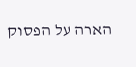הארה על הפסוק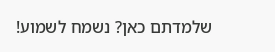שלמדתם כאן? נשמח לשמוע!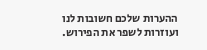ההערות שלכם חשובות לנו ועוזרות לשפר את הפירוש.